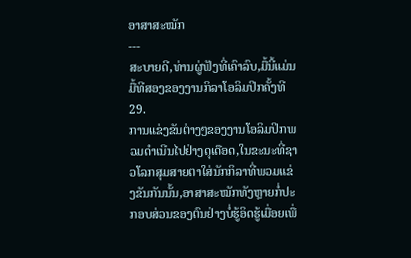ອາສາສະໝັກ
---
ສະບາຍດີ,ທ່ານຜູ່ຟັງທີ່ເຄົາລົບ,ມື້ນີ້ແມ່ນມື້ທີສອງຂອງງານກິລາໂອລິມປິກຄັ້ງທີ29.
ການແຂ່ງຂັນຕ່າງໆຂອງງານໂອລິມປິກພວມດຳເນີນໄປຢ່າງດຸເດືອດ,ໃນຂະນະທີ່ຊາວໂລກສຸມສາຍຕາໃສ່ນັກກິລາທີ່ພວມແຂ່ງຂັນກັນນັ້ນ,ອາສາສະໝັກທັງຫຼາຍກໍ່ປະກອບສ່ວນຂອງຕົນຢ່າງບໍ່ຮູ້ອິດຮູ້ເມື່ອຍເພື່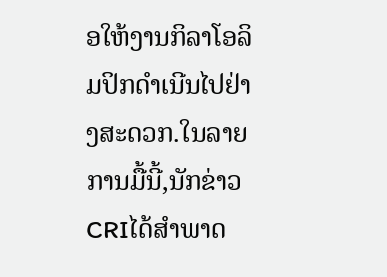ອໃຫ້ງານກິລາໂອລິມປິກດຳເນີນໄປຢ່າງສະດວກ.ໃນລາຍການມື້ນີ້,ນັກຂ່າວCRIໄດ້ສຳພາດ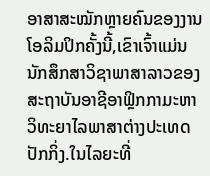ອາສາສະໝັກຫຼາຍຄົນຂອງງານໂອລິມປິກຄັ້ງນີ້,ເຂົາເຈົ້າແມ່ນນັກສຶກສາວິຊາພາສາລາວຂອງສະຖາບັນອາຊີອາຟິຼກກາມະຫາວິທະຍາໄລພາສາຕ່າງປະເທດປັກກິ່ງ.ໃນໄລຍະທີ່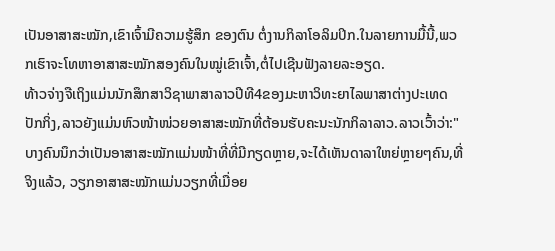ເປັນອາສາສະໝັກ,ເຂົາເຈົ້າມີຄວາມຮູ້ສຶກ ຂອງຕົນ ຕໍ່ງານກິລາໂອລິມປິກ.ໃນລາຍການມື້ນີ້,ພວກເຮົາຈະໂທຫາອາສາສະໝັກສອງຄົນໃນໝູ່ເຂົາເຈົ້າ,ຕໍ່ໄປເຊີນຟັງລາຍລະອຽດ.
ທ້າວຈ່າງຈືເຖິງແມ່ນນັກສຶກສາວິຊາພາສາລາວປີທີ4ຂອງມະຫາວິທະຍາໄລພາສາຕ່າງປະເທດປັກກິ່ງ,ລາວຍັງແມ່ນຫົວໜ້າໜ່ວຍອາສາສະໝັກທີ່ຕ້ອນຮັບຄະນະນັກກິລາລາວ.ລາວເວົ້າວ່າ:"ບາງຄົນນຶກວ່າເປັນອາສາສະໝັກແມ່ນໜ້າທີ່ທີ່ມີກຽດຫຼາຍ,ຈະໄດ້ເຫັນດາລາໃຫຍ່ຫຼາຍໆຄົນ,ທີ່ຈິງແລ້ວ, ວຽກອາສາສະໝັກແມ່ນວຽກທີ່ເມື່ອຍ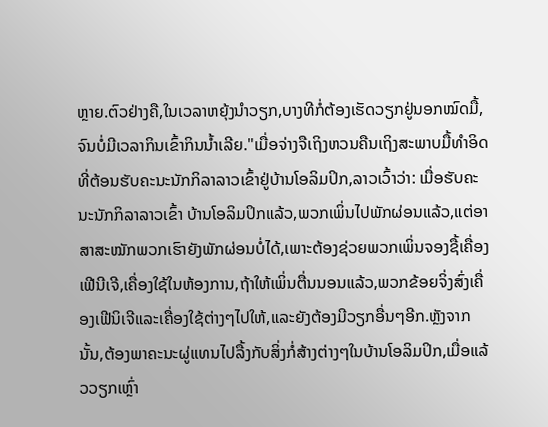ຫຼາຍ.ຕົວຢ່າງຄື,ໃນເວລາຫຍຸ້ງນຳວຽກ,ບາງທີກໍ່ຕ້ອງເຮັດວຽກຢູ່ນອກໝົດມື້,ຈົນບໍ່ມີເວລາກິນເຂົ້າກິນນ້ຳເລີຍ."ເມື່ອຈ່າງຈືເຖິງຫວນຄືນເຖິງສະພາບມື້ທຳອິດທີ່ຕ້ອນຮັບຄະນະນັກກິລາລາວເຂົ້າຢູ່ບ້ານໂອລິມປິກ,ລາວເວົ້າວ່າ: ເມື່ອຮັບຄະນະນັກກິລາລາວເຂົ້າ ບ້ານໂອລິມປິກແລ້ວ,ພວກເພິ່ນໄປພັກຜ່ອນແລ້ວ,ແຕ່ອາສາສະໝັກພວກເຮົາຍັງພັກຜ່ອນບໍ່ໄດ້,ເພາະຕ້ອງຊ່ວຍພວກເພິ່ນຈອງຊື້ເຄື່ອງເຟີນີເຈີ,ເຄື່ອງໃຊ້ໃນຫ້ອງການ,ຖ້າໃຫ້ເພິ່ນຕື່ນນອນແລ້ວ,ພວກຂ້ອຍຈິ່ງສົ່ງເຄື່ອງເຟີນິເຈີແລະເຄື່ອງໃຊ້ຕ່າງໆໄປໃຫ້,ແລະຍັງຕ້ອງມີວຽກອື່ນໆອີກ.ຫຼັງຈາກນັ້ນ,ຕ້ອງພາຄະນະຜູ່ແທນໄປລື້ງກັບສິ່ງກໍ່ສ້າງຕ່າງໆໃນບ້ານໂອລິມປິກ,ເມື່ອແລ້ວວຽກເຫຼົ່າ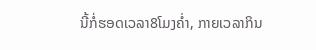ນີ້ກໍ່ຮອດເວລາ8ໂມງຄ່ຳ, ກາຍເວລາກິນ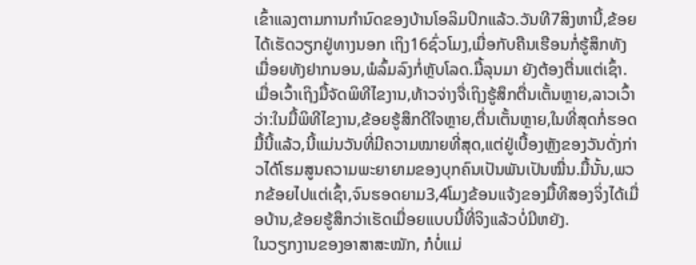ເຂົ້າແລງຕາມການກຳນົດຂອງບ້ານໂອລິມປິກແລ້ວ.ວັນທີ7ສິງຫານີ້,ຂ້ອຍໄດ້ເຮັດວຽກຢູ່ທາງນອກ ເຖິງ16ຊົ່ວໂມງ,ເມື່ອກັບຄືນເຮືອນກໍ່ຮູ້ສຶກທັງເມື່ອຍທັງຢາກນອນ,ພໍລົ້ມລົງກໍ່ຫຼັບໂລດ.ມື້ລຸນມາ ຍັງຕ້ອງຕື່ນແຕ່ເຊົ້າ.
ເມື່ອເວົ້າເຖິງມື້ຈັດພິທີໄຂງານ,ທ້າວຈ່າງຈື່ເຖິງຮູ້ສຶກຕື່ນເຕັ້ນຫຼາຍ,ລາວເວົ້າວ່າ:ໃນມື້ພິທີໄຂງານ,ຂ້ອຍຮູ້ສຶກດີໃຈຫຼາຍ,ຕື່ນເຕັ້ນຫຼາຍ,ໃນທີ່ສຸດກໍ່ຮອດມື້ນີ້ແລ້ວ,ນີ້ແມ່ນວັນທີ່ມີຄວາມໝາຍທີ່ສຸດ,ແຕ່ຢູ່ເບື້ອງຫຼັງຂອງວັນດັ່ງກ່າວໄດ້ໂຮມສູນຄວາມພະຍາຍາມຂອງບຸກຄົນເປັນພັນເປັນໝື່ນ.ມື້ນັ້ນ,ພວກຂ້ອຍໄປແຕ່ເຊົ້າ,ຈົນຮອດຍາມ3,4ໂມງຂ້ອນແຈ້ງຂອງມື້ທີສອງຈິ່ງໄດ້ເມື່ອບ້ານ,ຂ້ອຍຮູ້ສຶກວ່າເຮັດເມື່ອຍແບບນີ້ທີ່ຈິງແລ້ວບໍ່ມີຫຍັງ.
ໃນວຽກງານຂອງອາສາສະໝັກ, ກໍບໍ່ແມ່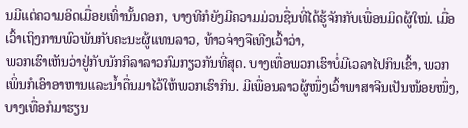ນມີແຕ່ຄວາມອິດເມື່ອຍເທົ່ານັ້ນດອກ, ບາງທີກໍຍັງມີຄວາມມ່ວນຊື່ນທີ່ໄດ້ຮູ້ຈັກກັບເພື່ອນມິດຜູ້ໃໝ່. ເມື່ອເວົ້າເຖິງການພົວພັນກັບຄະນະຜູ້ແທນລາວ, ທ້າວຈ່າງຈືເທີງເວົ້າວ່າ,
ພວກເຮົາເຫັນວ່າຢູ່ກັບນັກກິລາລາວກົມກຽວກັນທີ່ສຸດ. ບາງເທື່ອພວກເຮົາບໍ່ມີເວລາໄປກິນເຂົ້າ, ພວກເພິ່ນກໍເອົາອາຫານແລະນ້ຳດື່ນມາໄວ້ໃຫ້ພວກເຮົາກິນ. ມີເພື່ອນລາວຜູ້ໜຶ່ງເວົ້າພາສາຈີນເປັນໜ້ອຍໜຶ່ງ, ບາງເທື່ອກໍມາຮຽນ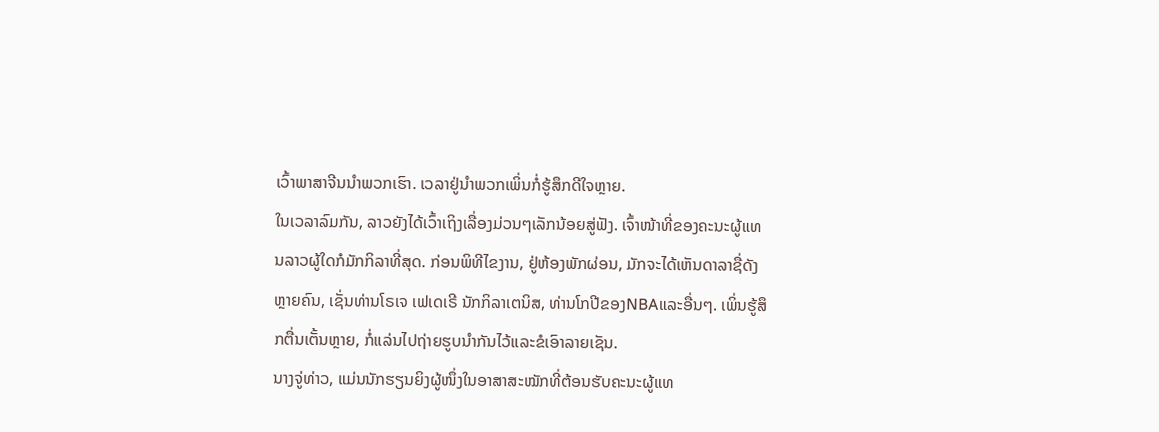ເວົ້າພາສາຈີນນຳພວກເຮົາ. ເວລາຢູ່ນຳພວກເພິ່ນກໍ່ຮູ້ສຶກດີໃຈຫຼາຍ.
ໃນເວລາລົມກັນ, ລາວຍັງໄດ້ເວົ້າເຖິງເລື່ອງມ່ວນໆເລັກນ້ອຍສູ່ຟັງ. ເຈົ້າໜ້າທີ່ຂອງຄະນະຜູ້ແທນລາວຜູ້ໃດກໍມັກກິລາທີ່ສຸດ. ກ່ອນພິທີໄຂງານ, ຢູ່ຫ້ອງພັກຜ່ອນ, ມັກຈະໄດ້ເຫັນດາລາຊື່ດັງຫຼາຍຄົນ, ເຊັ່ນທ່ານໂຣເຈ ເຟເດເຣີ ນັກກິລາເຕນິສ, ທ່ານໂກປີຂອງNBAແລະອື່ນໆ. ເພິ່ນຮູ້ສຶກຕື່ນເຕັ້ນຫຼາຍ, ກໍ່ແລ່ນໄປຖ່າຍຮູບນຳກັນໄວ້ແລະຂໍເອົາລາຍເຊັນ.
ນາງຈູ່ທ່າວ, ແມ່ນນັກຮຽນຍິງຜູ້ໜຶ່ງໃນອາສາສະໝັກທີ່ຕ້ອນຮັບຄະນະຜູ້ແທ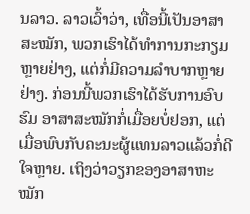ນລາວ. ລາວເວົ້າວ່າ, ເທື່ອນີ້ເປັນອາສາສະໝັກ, ພວກເຮົາໄດ້ທຳການກະກຽມຫຼາຍຢ່າງ, ແຕ່ກໍ່ມີຄວາມລຳບາກຫຼາຍຢ່າງ. ກ່ອນນີ້ພວກເຮົາໄດ້ຮັບການອົບຮົມ ອາສາສະໝັກກໍ່ເມື່ອຍບໍ່ຢອກ, ແຕ່ເມື່ອພົບກັບຄະນະຜູ້ແທນລາວແລ້ວກໍ່ດີໃຈຫຼາຍ. ເຖິງວ່າວຽກຂອງອາສາຫະໝັກ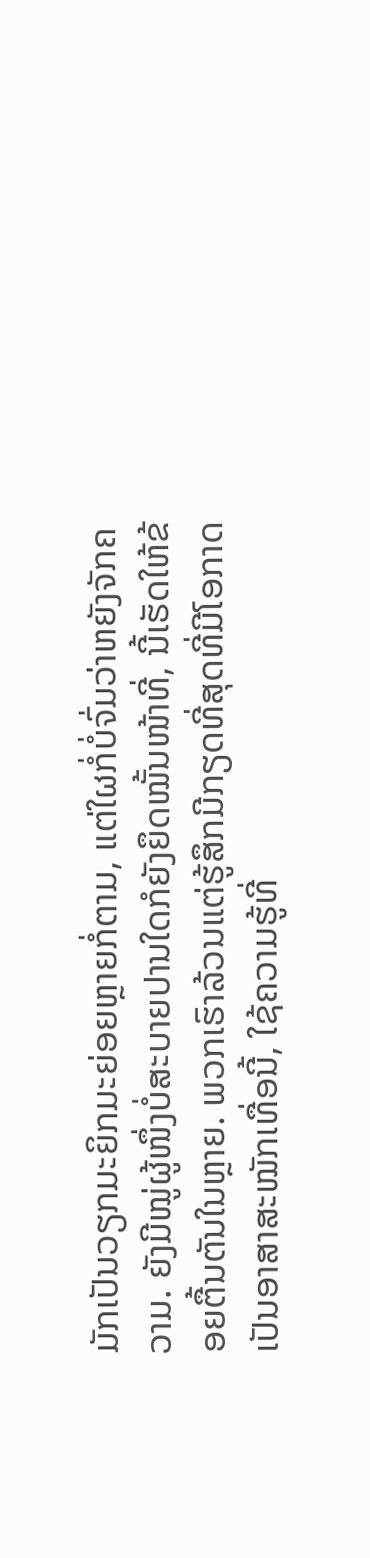ມັກເປັນວຽກມະຍິກມະຍ່ອຍຫຼາຍກໍ່ຕາມ, ແຕ່ໃຜກໍ່ບໍ່ຈົ່ມວ່າຫຍັງຈັກຄວາມ. ຍັງມີໝູ່ຜູ້ໜຶ່ງບໍ່ສະບາຍປານໃດກໍຍັງຍຶດໝັ້ນໜ້າທີ່, ນີ້ເຮັດໃຫ້ຂ້ອຍຕື້ນຕັນໃນຫຼາຍ. ພວກເຮົາລ້ວນແຕ່ຮູ້ສຶກມີກຽດທີ່ສຸດທີ່ມີໂອກາດເປັນອາສາສະໝັກເທື່ອນີ້, ໃຊ້ຄວາມຮູ້ທີ່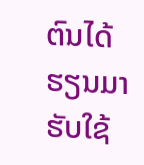ຕົນໄດ້ຮຽນມາຮັບໃຊ້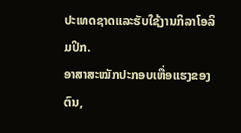ປະເທດຊາດແລະຮັບໃຊ້ງານກິລາໂອລິມປິກ.
ອາສາສະໝັກປະກອບເຫື່ອແຮງຂອງຕົນ,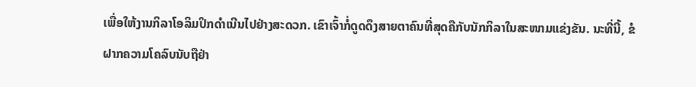ເພື່ອໃຫ້ງານກິລາໂອລິມປິກດຳເນີນໄປຢ່າງສະດວກ. ເຂົາເຈົ້າກໍ່ດູດດຶງສາຍຕາຄົນທີ່ສຸດຄືກັບນັກກິລາໃນສະໜາມແຂ່ງຂັນ. ນະທີ່ນີ້, ຂໍຝາກຄວາມໂຄລົບນັບຖືຢ່າ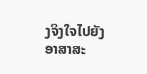ງຈິງໃຈໄປຍັງອາສາສະ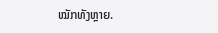ໝັກທັງຫຼາຍ.